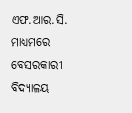ଏଫ.ଆର.ସି. ମାଧ୍ୟମରେ ବେସରକାରୀ ବିଦ୍ୟାଳୟ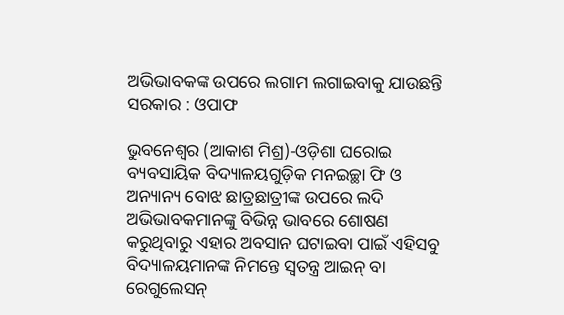ଅଭିଭାବକଙ୍କ ଉପରେ ଲଗାମ ଲଗାଇବାକୁ ଯାଉଛନ୍ତି ସରକାର : ଓପାଫ

ଭୁବନେଶ୍ୱର (ଆକାଶ ମିଶ୍ର)-ଓଡ଼ିଶା ଘରୋଇ ବ୍ୟବସାୟିକ ବିଦ୍ୟାଳୟଗୁଡ଼ିକ ମନଇଚ୍ଛା ଫି ଓ ଅନ୍ୟାନ୍ୟ ବୋଝ ଛାତ୍ରଛାତ୍ରୀଙ୍କ ଉପରେ ଲଦି ଅଭିଭାବକମାନଙ୍କୁ ବିଭିନ୍ନ ଭାବରେ ଶୋଷଣ କରୁଥିବାରୁ ଏହାର ଅବସାନ ଘଟାଇବା ପାଇଁ ଏହିସବୁ ବିଦ୍ୟାଳୟମାନଙ୍କ ନିମନ୍ତେ ସ୍ୱତନ୍ତ୍ର ଆଇନ୍ ବା ରେଗୁଲେସନ୍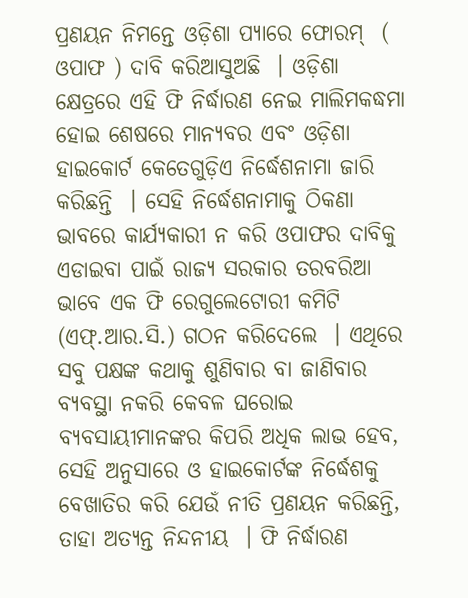ପ୍ରଣୟନ ନିମନ୍ତେ ଓଡ଼ିଶା ପ୍ୟାରେ ଫୋରମ୍  (  ଓପାଫ ) ଦାବି କରିଆସୁଅଛି  । ଓଡ଼ିଶା କ୍ଷେତ୍ରରେ ଏହି ଫି ନିର୍ଦ୍ଧାରଣ ନେଇ ମାଲିମକଦ୍ଧମା ହୋଇ ଶେଷରେ ମାନ୍ୟବର ଏବଂ ଓଡ଼ିଶା ହାଇକୋର୍ଟ କେତେଗୁଡ଼ିଏ ନିର୍ଦ୍ଧେଶନାମା ଜାରି କରିଛନ୍ତି  । ସେହି ନିର୍ଦ୍ଧେଶନାମାକୁ ଠିକଣା ଭାବରେ କାର୍ଯ୍ୟକାରୀ ନ କରି ଓପାଫର ଦାବିକୁ ଏଡାଇବା ପାଇଁ ରାଜ୍ୟ ସରକାର ତରବରିଆ ଭାବେ ଏକ ଫି ରେଗୁଲେଟୋରୀ କମିଟି (ଏଫ୍.ଆର.ସି.) ଗଠନ କରିଦେଲେ  । ଏଥିରେ ସବୁ ପକ୍ଷଙ୍କ କଥାକୁ ଶୁଣିବାର ବା ଜାଣିବାର ବ୍ୟବସ୍ଥା ନକରି କେବଳ ଘରୋଇ ବ୍ୟବସାୟୀମାନଙ୍କର କିପରି ଅଧିକ ଲାଭ ହେବ, ସେହି ଅନୁସାରେ ଓ ହାଇକୋର୍ଟଙ୍କ ନିର୍ଦ୍ଧେଶକୁ ବେଖାତିର କରି ଯେଉଁ ନୀତି ପ୍ରଣୟନ କରିଛନ୍ତି, ତାହା ଅତ୍ୟନ୍ତ ନିନ୍ଦନୀୟ  । ଫି ନିର୍ଦ୍ଧାରଣ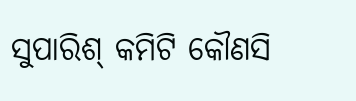ସୁପାରିଶ୍ କମିଟି କୌଣସି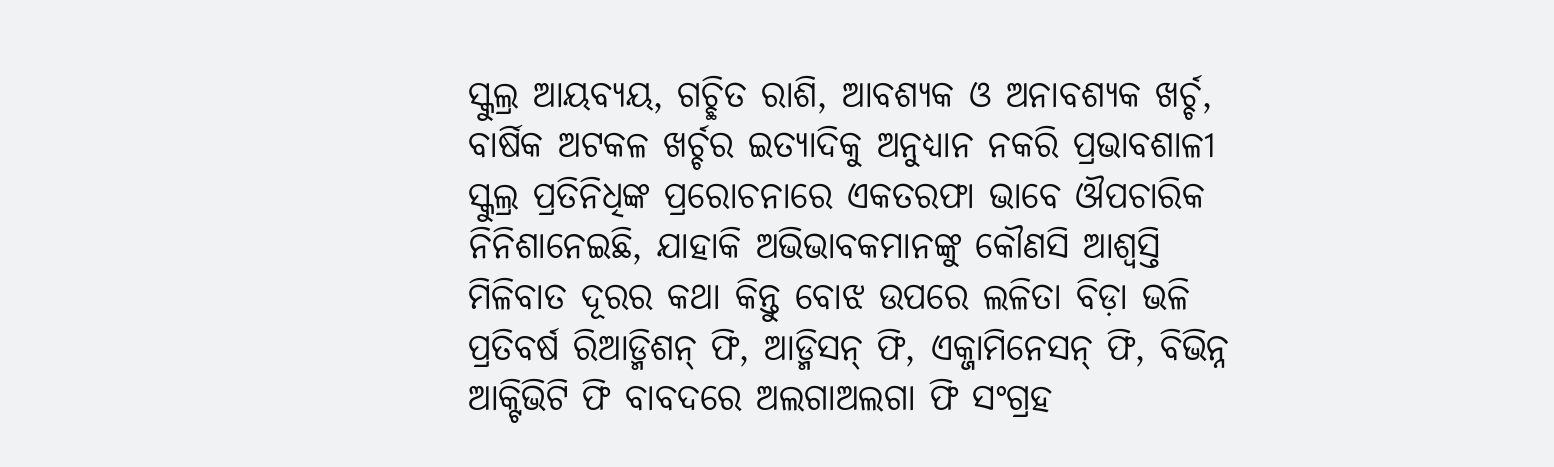ସ୍କୁଲ୍ର ଆୟବ୍ୟୟ, ଗଚ୍ଛିତ ରାଶି, ଆବଶ୍ୟକ ଓ ଅନାବଶ୍ୟକ ଖର୍ଚ୍ଚ, ବାର୍ଷିକ ଅଟକଳ ଖର୍ଚ୍ଚର ଇତ୍ୟାଦିକୁ ଅନୁଧ୍ୟାନ ନକରି ପ୍ରଭାବଶାଳୀ ସ୍କୁଲ୍ର ପ୍ରତିନିଧିଙ୍କ ପ୍ରରୋଚନାରେ ଏକତରଫା ଭାବେ ଔପଚାରିକ ନିନିଶାନେଇଛି, ଯାହାକି ଅଭିଭାବକମାନଙ୍କୁ କୌଣସି ଆଶ୍ୱସ୍ତି ମିଳିବାତ ଦୂରର କଥା କିନ୍ତୁ ବୋଝ ଉପରେ ଲଳିତା ବିଡ଼ା ଭଳି ପ୍ରତିବର୍ଷ ରିଆଡ୍ମିଶନ୍ ଫି, ଆଡ୍ମିସନ୍ ଫି, ଏକ୍ଜାମିନେସନ୍ ଫି, ବିଭିନ୍ନ ଆକ୍ଟିଭିଟି ଫି ବାବଦରେ ଅଲଗାଅଲଗା ଫି ସଂଗ୍ରହ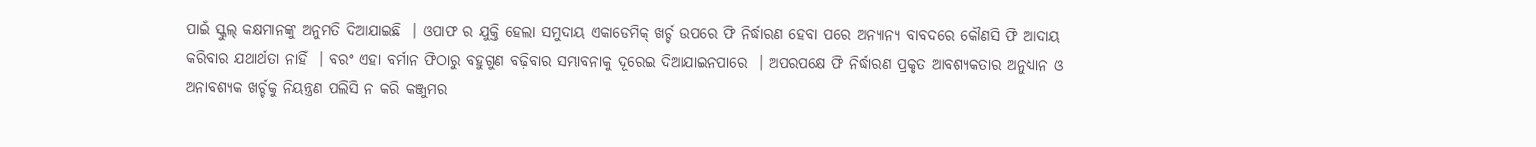ପାଇଁ ସ୍କୁଲ୍ କକ୍ଷମାନଙ୍କୁ ଅନୁମତି ଦିଆଯାଇଛି  । ଓପାଫ ର ଯୁକ୍ତି ହେଲା ସମୁଦାୟ ଏକାଡେମିକ୍ ଖର୍ଚ୍ଚ ଉପରେ ଫି ନିର୍ଦ୍ଧାରଣ ହେବା ପରେ ଅନ୍ୟାନ୍ୟ ବାବଦରେ କୌଣସି ଫି ଆଦାୟ କରିବାର ଯଥାର୍ଥତା ନାହିଁ  । ବରଂ ଏହା ବର୍ମାନ ଫିଠାରୁ ବହୁଗୁଣ ବଢ଼ିବାର ସମ୍ଭାବନାକୁ ଦୂରେଇ ଦିଆଯାଇନପାରେ  । ଅପରପକ୍ଷେ ଫି ନିର୍ଦ୍ଧାରଣ ପ୍ରକୃତ ଆବଶ୍ୟକତାର ଅନୁଧ୍ୟାନ ଓ ଅନାବଶ୍ୟକ ଖର୍ଚ୍ଚକୁ ନିୟନ୍ତ୍ରଣ ପଲିସି ନ କରି କଞ୍ଜୁମର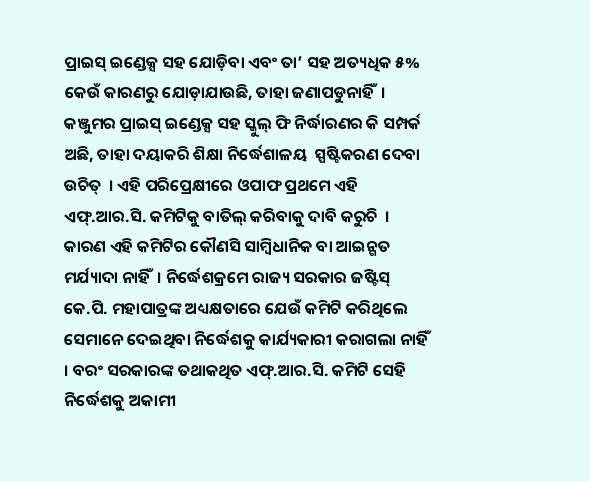ପ୍ରାଇସ୍ ଇଣ୍ଡେକ୍ସ ସହ ଯୋଡ଼ିବା ଏବଂ ତା’ ସହ ଅତ୍ୟଧିକ ୫% କେଉଁ କାରଣରୁ ଯୋଡ଼ାଯାଉଛି, ତାହା ଜଣାପଡୁନାହିଁ  । କଞ୍ଜୁମର ପ୍ରାଇସ୍ ଇଣ୍ଡେକ୍ସ ସହ ସ୍କୁଲ୍ ଫି ନିର୍ଦ୍ଧାରଣର କି ସମ୍ପର୍କ ଅଛି, ତାହା ଦୟାକରି ଶିକ୍ଷା ନିର୍ଦ୍ଧେଶାଳୟ  ସ୍ପଷ୍ଟିକରଣ ଦେବା ଉଚିତ୍  । ଏହି ପରିପ୍ରେକ୍ଷୀରେ ଓପାଫ ପ୍ରଥମେ ଏହି ଏଫ୍.ଆର.ସି. କମିଟିକୁ ବାତିଲ୍ କରିବାକୁ ଦାବି କରୁଚି  ।  କାରଣ ଏହି କମିଟିର କୌଣସି ସାମ୍ବିଧାନିକ ବା ଆଇନ୍ଗତ ମର୍ଯ୍ୟାଦା ନାହିଁ  । ନିର୍ଦ୍ଧେଶକ୍ରମେ ରାଜ୍ୟ ସରକାର ଜଷ୍ଟିସ୍ କେ.ପି. ମହାପାତ୍ରଙ୍କ ଅଧ୍ୟକ୍ଷତାରେ ଯେଉଁ କମିଟି କରିଥିଲେ ସେମାନେ ଦେଇଥିବା ନିର୍ଦ୍ଧେଶକୁ କାର୍ଯ୍ୟକାରୀ କରାଗଲା ନାହିଁ   । ବରଂ ସରକାରଙ୍କ ତଥାକଥିତ ଏଫ୍.ଆର.ସି. କମିଟି ସେହି ନିର୍ଦ୍ଧେଶକୁ ଅକାମୀ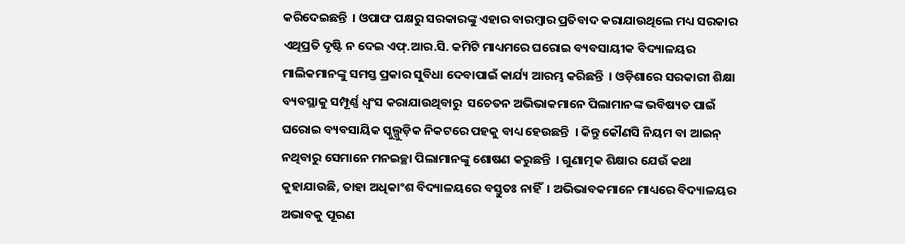କରିଦେଇଛନ୍ତି  । ଓପାଫ ପକ୍ଷରୁ ସରକାରଙ୍କୁ ଏହାର ବାରମ୍ବାର ପ୍ରତିବାଦ କରାଯାଉଥିଲେ ମଧ୍ୟ ସରକାର ଏଥିପ୍ରତି ଦୃଷ୍ଟି ନ ଦେଇ ଏଫ୍.ଆର.ସି. କମିଟି ମାଧ୍ୟମରେ ଘରୋଇ ବ୍ୟବସାୟୀକ ବିଦ୍ୟାଳୟର ମାଲିକମାନଙ୍କୁ ସମସ୍ତ ପ୍ରକାର ସୁବିଧା ଦେବାପାଇଁ କାର୍ଯ୍ୟ ଆରମ୍ଭ କରିଛନ୍ତି  । ଓଡ଼ିଶାରେ ସରକାରୀ ଶିକ୍ଷା ବ୍ୟବସ୍ଥାକୁ ସମ୍ପୂର୍ଣ୍ଣ ଧ୍ୱଂସ କରାଯାଉଥିବାରୁ  ସଚେତନ ଅଭିଭାକମାନେ ପିଲାମାନଙ୍କ ଭବିଷ୍ୟତ ପାଇଁ ଘରୋଇ ବ୍ୟବସାୟିକ ସ୍କୁଲ୍ଗୁଡ଼ିକ ନିକଟରେ ପହକୁ ବାଧ୍ୟ ହେଉଛନ୍ତି  । କିନ୍ତୁ କୌଣସି ନିୟମ ବା ଆଇନ୍ ନଥିବାରୁ ସେମାନେ ମନଇଚ୍ଛା ପିଲାମାନଙ୍କୁ ଶୋଷଣ କରୁଛନ୍ତି  । ଗୁଣାତ୍ମକ ଶିକ୍ଷାର ଯେଉଁ କଥା କୁହାଯାଉଛି, ତାହା ଅଧିକାଂଶ ବିଦ୍ୟାଳୟରେ ବସ୍ତୁତଃ ନାହିଁ  । ଅଭିଭାବକମାନେ ମାଧ୍ୟରେ ବିଦ୍ୟାଳୟର ଅଭାବକୁ ପୂରଣ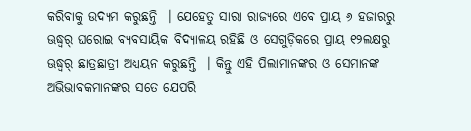କରିବାକୁ ଉଦ୍ୟମ କରୁଛନ୍ତି  । ଯେହେତୁ ସାରା ରାଜ୍ୟରେ ଏବେ ପ୍ରାୟ ୬ ହଜାରରୁ ଊଦ୍ଧ୍ୱର୍ ଘରୋଇ ବ୍ୟବସାୟିକ ବିଦ୍ୟାଳୟ ରହିଛି ଓ ସେଗୁଡ଼ିକରେ ପ୍ରାୟ ୧୨ଲକ୍ଷରୁ ଊଦ୍ଧ୍ୱର୍ ଛାତ୍ରଛାତ୍ରୀ ଅଧ୍ୟୟନ କରୁଛନ୍ତି  । କିନ୍ତୁ ଏହି ପିଲାମାନଙ୍କର ଓ ସେମାନଙ୍କ ଅଭିଭାବକମାନଙ୍କର ସତେ ଯେପରି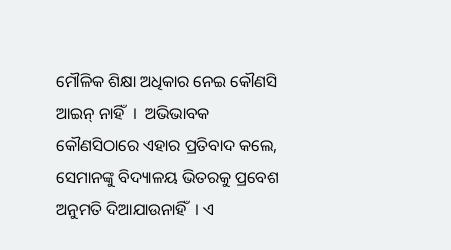ମୌଳିକ ଶିକ୍ଷା ଅଧିକାର ନେଇ କୌଣସି ଆଇନ୍ ନାହିଁ  ।  ଅଭିଭାବକ କୌଣସିଠାରେ ଏହାର ପ୍ରତିବାଦ କଲେ, ସେମାନଙ୍କୁ ବିଦ୍ୟାଳୟ ଭିତରକୁ ପ୍ରବେଶ ଅନୁମତି ଦିଆଯାଉନାହିଁ  । ଏ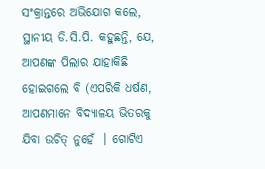ସଂକ୍ରାନ୍ତରେ ଅଭିଯୋଗ କଲେ, ସ୍ଥାନୀୟ ଡି.ସି.ପି. କହୁଛନ୍ତି, ଯେ, ଆପଣଙ୍କ ପିଲାର ଯାହାକିଛି ହୋଇଗଲେ ବି (ଏପରିକି ଧର୍ଷଣ, ଆପଣମାନେ ବିଦ୍ୟାଳୟ ଭିତରକୁ ଯିବା ଉଚିତ୍ ନୁହେଁ  । ଗୋଟିଏ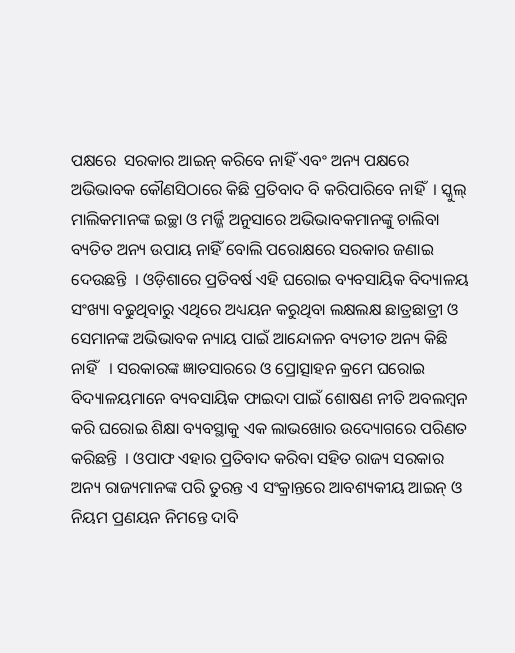ପକ୍ଷରେ  ସରକାର ଆଇନ୍ କରିବେ ନାହିଁ ଏବଂ ଅନ୍ୟ ପକ୍ଷରେ ଅଭିଭାବକ କୌଣସିଠାରେ କିଛି ପ୍ରତିବାଦ ବି କରିପାରିବେ ନାହିଁ  । ସ୍କୁଲ୍ ମାଲିକମାନଙ୍କ ଇଚ୍ଛା ଓ ମର୍ଜ୍ଜି ଅନୁସାରେ ଅଭିଭାବକମାନଙ୍କୁ ଚାଲିବା ବ୍ୟତିତ ଅନ୍ୟ ଉପାୟ ନାହିଁ ବୋଲି ପରୋକ୍ଷରେ ସରକାର ଜଣାଇ ଦେଉଛନ୍ତି  । ଓଡ଼ିଶାରେ ପ୍ରତିବର୍ଷ ଏହି ଘରୋଇ ବ୍ୟବସାୟିକ ବିଦ୍ୟାଳୟ ସଂଖ୍ୟା ବଢୁଥିବାରୁ ଏଥିରେ ଅଧ୍ୟୟନ କରୁଥିବା ଲକ୍ଷଲକ୍ଷ ଛାତ୍ରଛାତ୍ରୀ ଓ ସେମାନଙ୍କ ଅଭିଭାବକ ନ୍ୟାୟ ପାଇଁ ଆନ୍ଦୋଳନ ବ୍ୟତୀତ ଅନ୍ୟ କିଛି ନାହିଁ   । ସରକାରଙ୍କ ଜ୍ଞାତସାରରେ ଓ ପ୍ରୋତ୍ସାହନ କ୍ରମେ ଘରୋଇ ବିଦ୍ୟାଳୟମାନେ ବ୍ୟବସାୟିକ ଫାଇଦା ପାଇଁ ଶୋଷଣ ନୀତି ଅବଲମ୍ବନ କରି ଘରୋଇ ଶିକ୍ଷା ବ୍ୟବସ୍ଥାକୁ ଏକ ଲାଭଖୋର ଉଦ୍ୟୋଗରେ ପରିଣତ କରିଛନ୍ତି  । ଓପାଫ ଏହାର ପ୍ରତିବାଦ କରିବା ସହିତ ରାଜ୍ୟ ସରକାର ଅନ୍ୟ ରାଜ୍ୟମାନଙ୍କ ପରି ତୁରନ୍ତ ଏ ସଂକ୍ରାନ୍ତରେ ଆବଶ୍ୟକୀୟ ଆଇନ୍ ଓ ନିୟମ ପ୍ରଣୟନ ନିମନ୍ତେ ଦାବି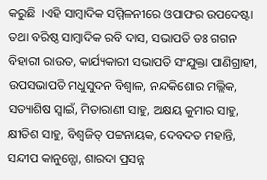କରୁଛି  ।ଏହି ସାମ୍ବାଦିକ ସମ୍ମିଳନୀରେ ଓପାଫର ଉପଦେଷ୍ଟା ତଥା ବରିଷ୍ଠ ସାମ୍ବାଦିକ ରବି ଦାସ, ସଭାପତି ଡଃ ଗଗନ ବିହାରୀ ରାଉତ, କାର୍ଯ୍ୟକାରୀ ସଭାପତି ସଂଯୁକ୍ତା ପାଣିଗ୍ରାହୀ, ଉପସଭାପତି ମଧୁସୁଦନ ବିଶ୍ୱାଳ, ନନ୍ଦକିଶୋର ମଲ୍ଲିକ, ସତ୍ୟାଶିଷ ସ୍ୱାଇଁ, ମିତାରାଣୀ ସାହୁ, ଅକ୍ଷୟ କୁମାର ସାହୁ, କ୍ଷୀତିଶ ସାହୁ, ବିଶ୍ୱଜିତ୍ ପଟ୍ଟନାୟକ, ଦେବଦତ ମହାନ୍ତି, ସନ୍ଦୀପ କାନୁନ୍ଗୋ, ଶାରଦା ପ୍ରସନ୍ନ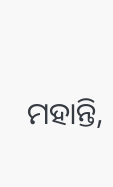ମହାନ୍ତି,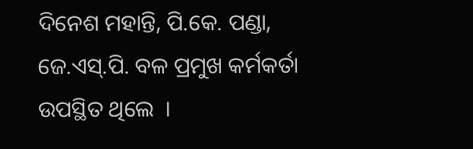ଦିନେଶ ମହାନ୍ତି, ପି.କେ. ପଣ୍ଡା, ଜେ.ଏସ୍.ପି. ବଳ ପ୍ରମୁଖ କର୍ମକର୍ତା ଉପସ୍ଥିତ ଥିଲେ  ।